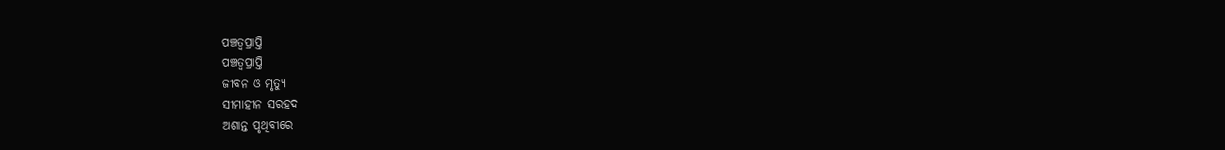ପଞ୍ଚତ୍ବପ୍ରାପ୍ତି
ପଞ୍ଚତ୍ବପ୍ରାପ୍ତି
ଜୀବନ ଓ ମୃତ୍ୟୁ
ସୀମାହୀନ ସରହଦ
ଅଶାନ୍ତ ପୃଥିବୀରେ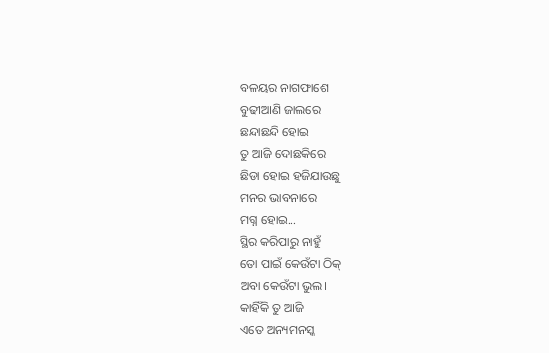ବଳୟର ନାଗଫାଶେ
ବୁଢୀଆଣି ଜାଲରେ
ଛନ୍ଦାଛନ୍ଦି ହୋଇ
ତୁ ଆଜି ଦୋଛକିରେ
ଛିଡା ହୋଇ ହଜିଯାଉଛୁ
ମନର ଭାବନାରେ
ମଗ୍ନ ହୋଇ...
ସ୍ଥିର କରିପାରୁ ନାହୁଁ
ତୋ ପାଇଁ କେଉଁଟା ଠିକ୍
ଅବା କେଉଁଟା ଭୁଲ।
କାହିଁକି ତୁ ଆଜି
ଏତେ ଅନ୍ୟମନସ୍କ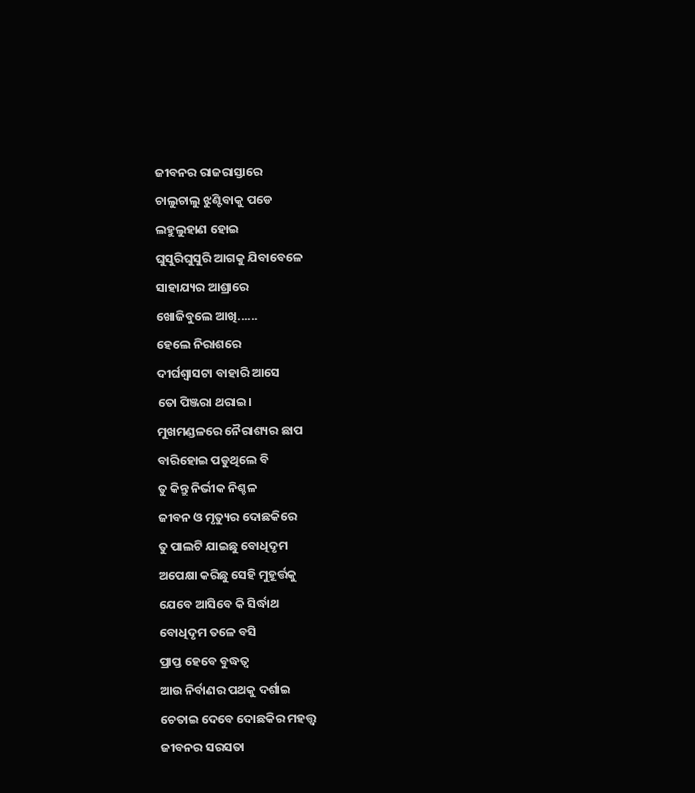ଜୀବନର ରାଜରାସ୍ତାରେ
ଚାଲୁଚାଲୁ ଝୁଣ୍ଟିବାକୁ ପଡେ
ଲହୁଲୁହାଣ ହୋଇ
ଘୁସୁରିଘୁସୁରି ଆଗକୁ ଯିବାବେଳେ
ସାହାଯ୍ୟର ଆଶ୍ରାରେ
ଖୋଜିବୁଲେ ଆଖି......
ହେଲେ ନିରାଶରେ
ଦୀର୍ଘଶ୍ୱାସଟା ବାହାରି ଆସେ
ତୋ ପିଞ୍ଜରା ଥରାଇ।
ମୁଖମଣ୍ଡଳରେ ନୈରାଶ୍ୟର ଛାପ
ବାରିହୋଇ ପଡୁଥିଲେ ବି
ତୁ କିନ୍ତୁ ନିର୍ଭୀକ ନିଶ୍ଚଳ
ଜୀବନ ଓ ମୃତ୍ୟୁର ଦୋଛକିରେ
ତୁ ପାଲଟି ଯାଇଛୁ ବୋଧିଦୃମ
ଅପେକ୍ଷା କରିଛୁ ସେହି ମୁହୂର୍ତ୍ତକୁ
ଯେବେ ଆସିବେ କି ସିର୍ଦ୍ଧାଥ
ବୋଧିଦୃମ ତଳେ ବସି
ପ୍ରାପ୍ତ ହେବେ ବୁଦ୍ଧତ୍ବ
ଆଉ ନିର୍ବାଣର ପଥକୁ ଦର୍ଶାଇ
ଚେତାଇ ଦେବେ ଦୋଛକିର ମହତ୍ତ୍ୱ
ଜୀବନର ସରସତା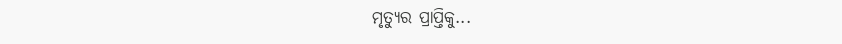ମୃତ୍ୟୁର ପ୍ରାପ୍ତିକୁ...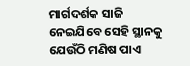ମାର୍ଗଦର୍ଶକ ସାଜି
ନେଇଯିବେ ସେହି ସ୍ଥାନକୁ
ଯେଉଁଠି ମଣିଷ ପାଏ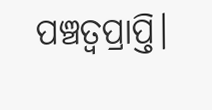ପଞ୍ଚତ୍ୱପ୍ରାପ୍ତି।